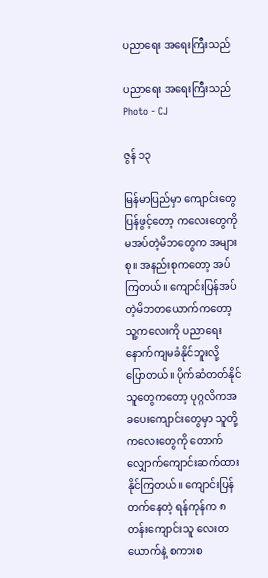ပညာရေး အရေးကြီးသည်

ပညာရေး အရေးကြီးသည်
Photo - CJ

ဇွန် ၁၃

မြန်မာပြည်မှာ ကျောင်းတွေပြန်ဖွင့်တော့ ကလေးတွေကို မအပ်တဲ့မိဘတွေက အများစု။ အနည်းစုကတော့ အပ်ကြတယ်။ ကျောင်းပြန်အပ်တဲ့မိဘတယောက်ကတော့ သူ့ကလေးကို ပညာရေး နောက်ကျမခံနိုင်ဘူးလို့ ပြောတယ်။ ပိုက်ဆံတတ်နိုင်သူတွေကတော့ ပုဂ္ဂလိကအခပေးကျောင်းတွေမှာ သူတို့ကလေးတွေကို တောက်လျှောက်ကျောင်းဆက်ထားနိုင်ကြတယ်။ ကျောင်းပြန်တက်နေတဲ့ ရန်ကုန်က ၈ တန်းကျောင်းသူ လေးတယောက်နဲ့ စကားစ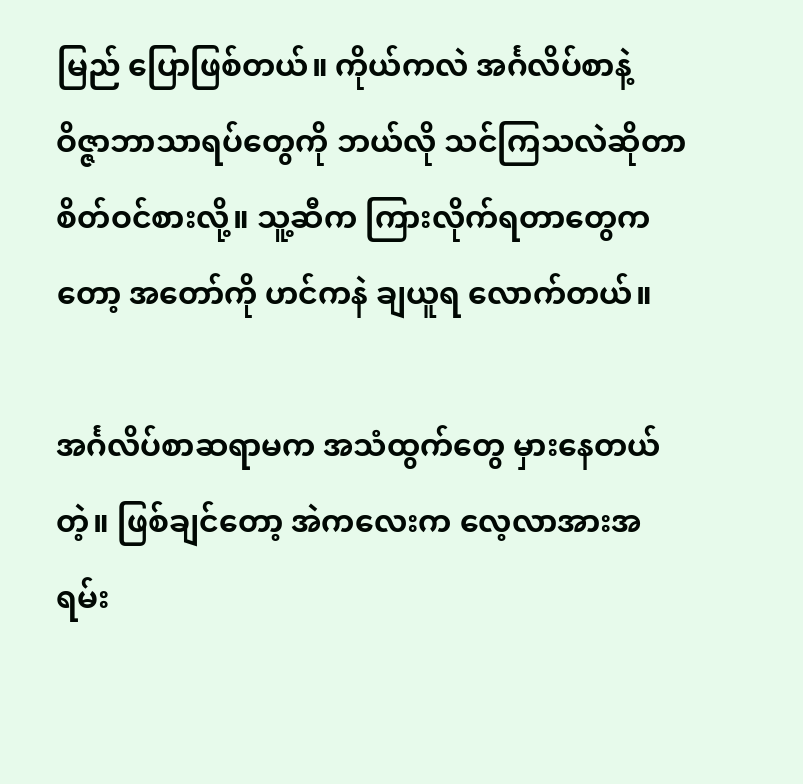မြည် ပြောဖြစ်တယ်။ ကိုယ်ကလဲ အင်္ဂလိပ်စာနဲ့ ဝိဇ္ဇာဘာသာရပ်တွေကို ဘယ်လို သင်ကြသလဲဆိုတာ စိတ်ဝင်စားလို့။ သူ့ဆီက ကြားလိုက်ရတာတွေကတော့ အတော်ကို ဟင်ကနဲ ချယူရ လောက်တယ်။

အင်္ဂလိပ်စာဆရာမက အသံထွက်တွေ မှားနေတယ်တဲ့။ ဖြစ်ချင်တော့ အဲကလေးက လေ့လာအားအရမ်း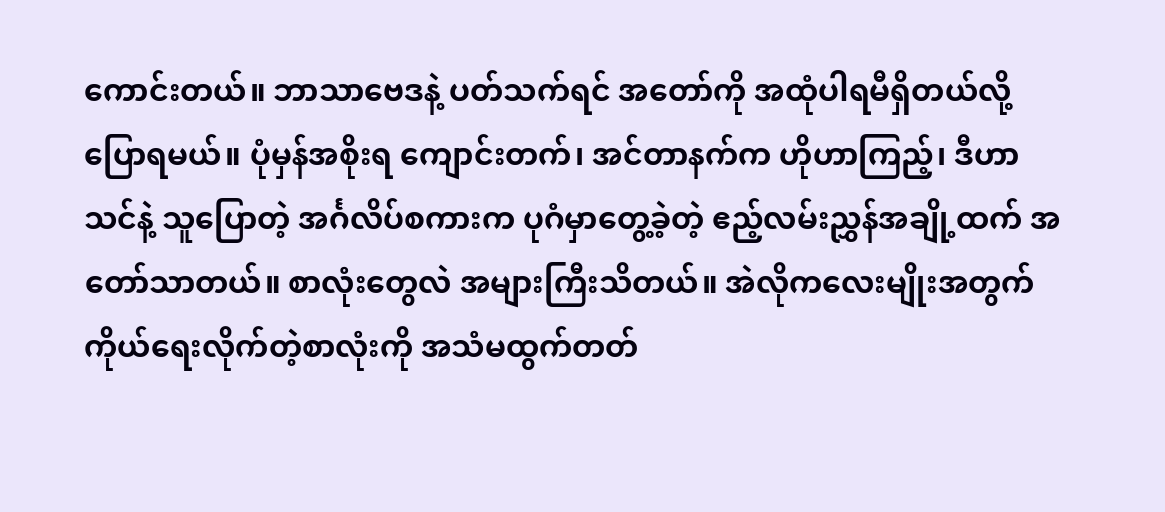ကောင်းတယ်။ ဘာသာဗေဒနဲ့ ပတ်သက်ရင် အတော်ကို အထုံပါရမီရှိတယ်လို့ ပြောရမယ်။ ပုံမှန်အစိုးရ ကျောင်းတက်၊ အင်တာနက်က ဟိုဟာကြည့်၊ ဒီဟာသင်နဲ့ သူပြောတဲ့ အင်္ဂလိပ်စကားက ပုဂံမှာတွေ့ခဲ့တဲ့ ဧည့်လမ်းညွှန်အချို့ထက် အတော်သာတယ်။ စာလုံးတွေလဲ အများကြီးသိတယ်။ အဲလိုကလေးမျိုးအတွက် ကိုယ်ရေးလိုက်တဲ့စာလုံးကို အသံမထွက်တတ်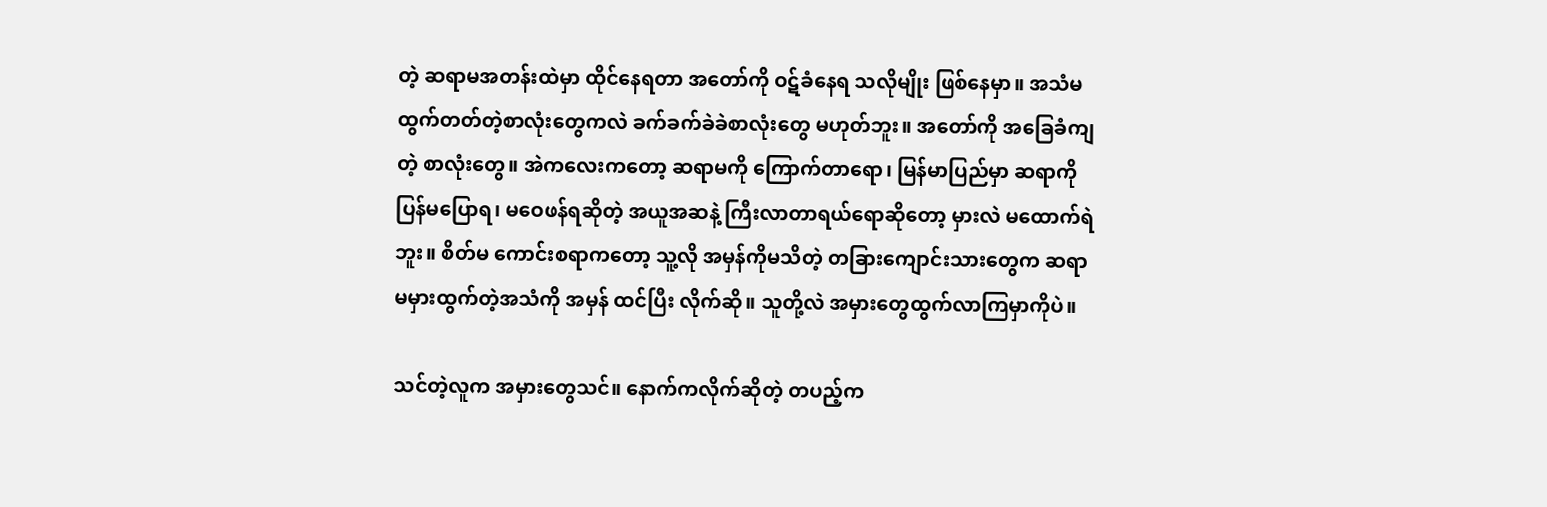တဲ့ ဆရာမအတန်းထဲမှာ ထိုင်နေရတာ အတော်ကို ဝဋ်ခံနေရ သလိုမျိုး ဖြစ်နေမှာ။ အသံမထွက်တတ်တဲ့စာလုံးတွေကလဲ ခက်ခက်ခဲခဲစာလုံးတွေ မဟုတ်ဘူး။ အတော်ကို အခြေခံကျတဲ့ စာလုံးတွေ။ အဲကလေးကတော့ ဆရာမကို ကြောက်တာရော၊ မြန်မာပြည်မှာ ဆရာကို ပြန်မပြောရ၊ မဝေဖန်ရဆိုတဲ့ အယူအဆနဲ့ ကြီးလာတာရယ်ရောဆိုတော့ မှားလဲ မထောက်ရဲဘူး။ စိတ်မ ကောင်းစရာကတော့ သူ့လို အမှန်ကိုမသိတဲ့ တခြားကျောင်းသားတွေက ဆရာမမှားထွက်တဲ့အသံကို အမှန် ထင်ပြီး လိုက်ဆို။ သူတို့လဲ အမှားတွေထွက်လာကြမှာကိုပဲ။

သင်တဲ့လူက အမှားတွေသင်။ နောက်ကလိုက်ဆိုတဲ့ တပည့်က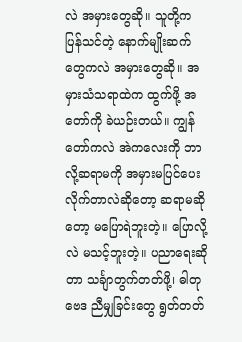လဲ အမှားတွေဆို။ သူတို့က ပြန်သင်တဲ့ နောက်မျိုးဆက်တွေကလဲ အမှားတွေဆို။ အမှားသံသရာထဲက ထွက်ဖို့ အတော်ကို ခဲယဉ်းတယ်။ ကျွန်တော်ကလဲ အဲကလေးကို ဘာလို့ဆရာမကို အမှားမပြင်ပေးလိုက်တာလဲဆိုတော့ ဆရာမဆိုတော့ မပြောရဲဘူးတဲ့။ ပြောလို့လဲ မသင့်ဘူးတဲ့။ ပညာရေးဆိုတာ သင်္ချာတွက်တတ်ဖို့၊ ဓါတုဗေဒ ညီမျှခြင်းတွေ ရွတ်တတ်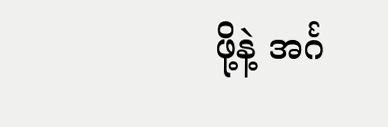ဖို့နဲ့ အင်္ဂ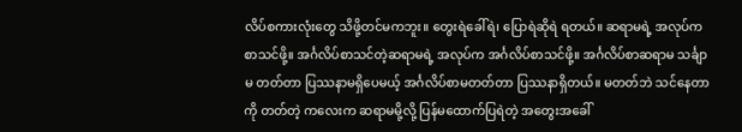လိပ်စကားလုံးတွေ သိဖို့တင်မကဘူး။ တွေးရဲခေါ်ရဲ၊ ပြောရဲဆိုရဲ ရတယ်။ ဆရာမရဲ့ အလုပ်က စာသင်ဖို့။ အင်္ဂလိပ်စာသင်တဲ့ဆရာမရဲ့ အလုပ်က အင်္ဂလိပ်စာသင်ဖို့။ အင်္ဂလိပ်စာဆရာမ သင်္ချာမ တတ်တာ ပြဿနာမရှိပေမယ့် အင်္ဂလိပ်စာမတတ်တာ ပြဿနာရှိတယ်။ မတတ်ဘဲ သင်နေတာကို တတ်တဲ့ ကလေးက ဆရာမမို့လို့ ပြန်မထောက်ပြရဲတဲ့ အတွေးအခေါ်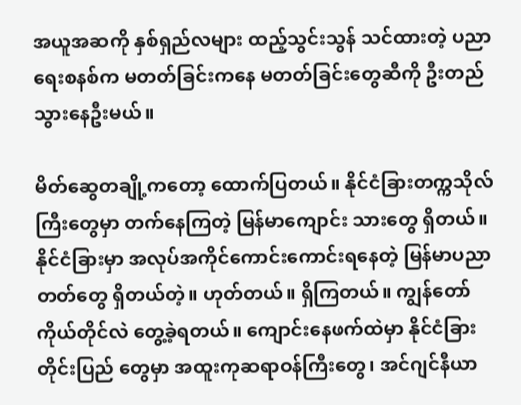အယူအဆကို နှစ်ရှည်လများ ထည့်သွင်းသွန် သင်ထားတဲ့ ပညာရေးစနစ်က မတတ်ခြင်းကနေ မတတ်ခြင်းတွေဆီကို ဦးတည်သွားနေဦးမယ်။

မိတ်ဆွေတချို့ကတော့ ထောက်ပြတယ်။ နိုင်ငံခြားတက္ကသိုလ်ကြီးတွေမှာ တက်နေကြတဲ့ မြန်မာကျောင်း သားတွေ ရှိတယ်။ နိုင်ငံခြားမှာ အလုပ်အကိုင်ကောင်းကောင်းရနေတဲ့ မြန်မာပညာတတ်တွေ ရှိတယ်တဲ့။ ဟုတ်တယ်။ ရှိကြတယ်။ ကျွန်တော်ကိုယ်တိုင်လဲ တွေ့ခဲ့ရတယ်။ ကျောင်းနေဖက်ထဲမှာ နိုင်ငံခြားတိုင်းပြည် တွေမှာ အထူးကုဆရာဝန်ကြီးတွေ၊ အင်ဂျင်နီယာ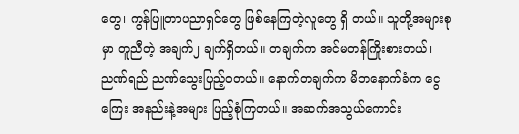တွေ၊ ကွန်ပြူတာပညာရှင်တွေ ဖြစ်နေကြတဲ့လူတွေ ရှိ တယ်။ သူတို့အများစုမှာ တူညီတဲ့ အချက်၂ ချက်ရှိတယ်။ တချက်က အင်မတန်ကြိုးစားတယ်၊ ညဏ်ရည် ညဏ်သွေးပြည့်၀တယ်။ နောက်တချက်က မိဘနောက်ခံက ငွေကြေး အနည်းနဲ့အများ ပြည့်စုံကြတယ်။ အဆက်အသွယ်ကောင်း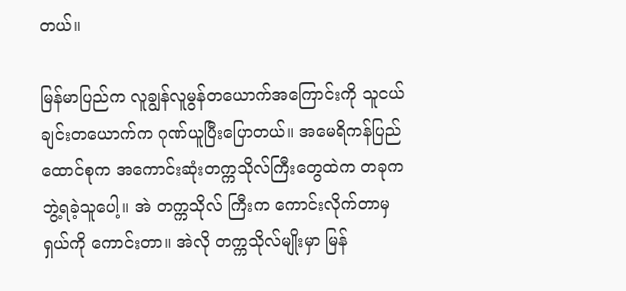တယ်။

မြန်မာပြည်က လူချွန်လူမွန်တယောက်အကြောင်းကို သူငယ်ချင်းတယောက်က ဂုဏ်ယူပြီးပြောတယ်။ အမေရိကန်ပြည်ထောင်စုက အကောင်းဆုံးတက္ကသိုလ်ကြီးတွေထဲက တခုက ဘွဲ့ရခဲ့သူပေါ့။ အဲ တက္ကသိုလ် ကြီးက ကောင်းလိုက်တာမှ ရှယ်ကို ကောင်းတာ။ အဲလို တက္ကသိုလ်မျိုးမှာ မြန်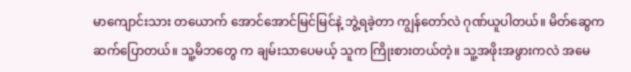မာကျောင်းသား တယောက် အောင်အောင်မြင်မြင်နဲ့ ဘွဲ့ရခဲ့တာ ကျွန်တော်လဲ ဂုဏ်ယူပါတယ်။ မိတ်ဆွေက ဆက်ပြောတယ်။ သူ့မိဘတွေ က ချမ်းသာပေမယ့် သူက ကြိုးစားတယ်တဲ့။ သူ့အဖိုးအဖွားကလဲ အမေ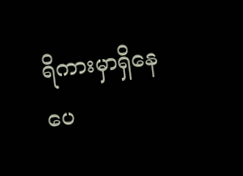ရိကားမှာရှိနေပေ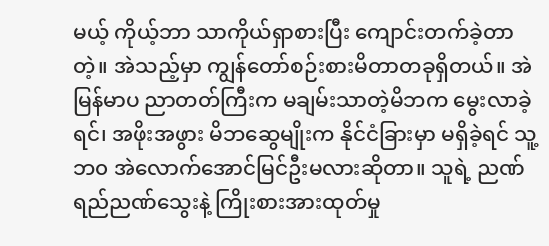မယ့် ကိုယ့်ဘာ သာကိုယ်ရှာစားပြီး ကျောင်းတက်ခဲ့တာတဲ့။ အဲသည့်မှာ ကျွန်တော်စဉ်းစားမိတာတခုရှိတယ်။ အဲမြန်မာပ ညာတတ်ကြီးက မချမ်းသာတဲ့မိဘက မွေးလာခဲ့ရင်၊ အဖိုးအဖွား မိဘဆွေမျိုးက နိုင်ငံခြားမှာ မရှိခဲ့ရင် သူ့ ဘ၀ အဲလောက်အောင်မြင်ဦးမလားဆိုတာ။ သူရဲ့ ညဏ်ရည်ညဏ်သွေးနဲ့ ကြိုးစားအားထုတ်မှု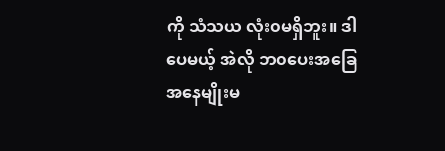ကို သံသယ လုံး၀မရှိဘူး။ ဒါပေမယ့် အဲလို ဘ၀ပေးအခြေအနေမျိုးမ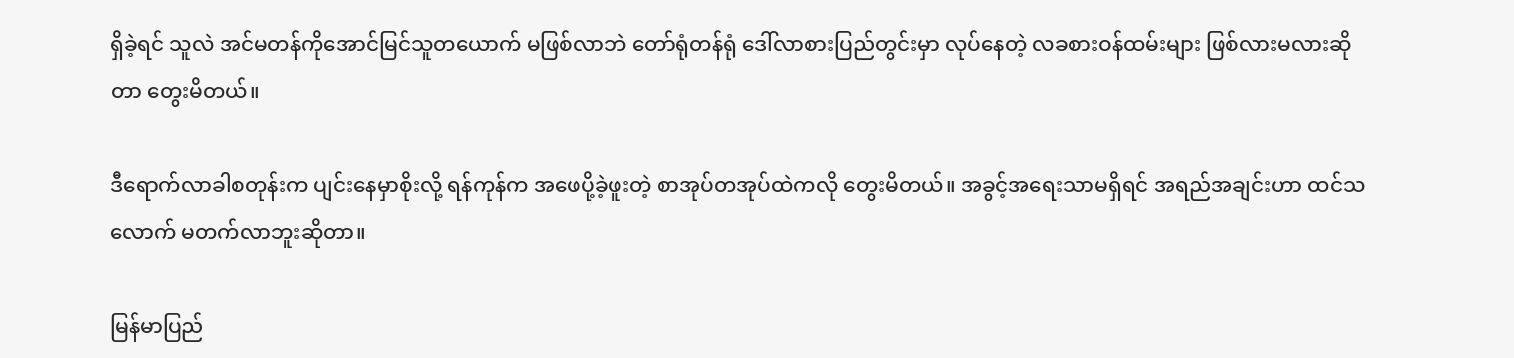ရှိခဲ့ရင် သူလဲ အင်မတန်ကိုအောင်မြင်သူတယောက် မဖြစ်လာဘဲ တော်ရုံတန်ရုံ ဒေါ်လာစားပြည်တွင်းမှာ လုပ်နေတဲ့ လခစားဝန်ထမ်းများ ဖြစ်လားမလားဆိုတာ တွေးမိတယ်။

ဒီရောက်လာခါစတုန်းက ပျင်းနေမှာစိုးလို့ ရန်ကုန်က အဖေပို့ခဲ့ဖူးတဲ့ စာအုပ်တအုပ်ထဲကလို တွေးမိတယ်။ အခွင့်အရေးသာမရှိရင် အရည်အချင်းဟာ ထင်သလောက် မတက်လာဘူးဆိုတာ။

မြန်မာပြည်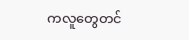ကလူတွေတင်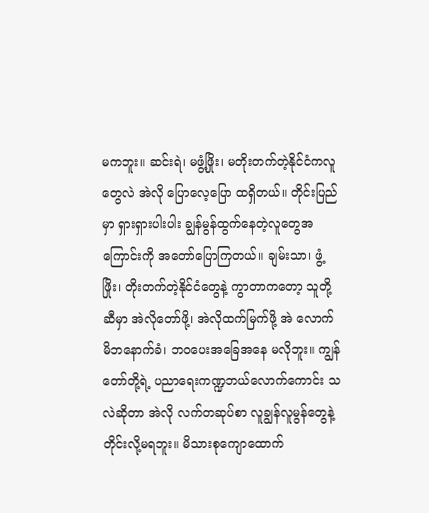မကဘူး။ ဆင်းရဲ၊ မဖွံ့ဖြိုး၊ မတိုးတက်တဲ့နိုင်ငံကလူတွေလဲ အဲလို ပြောလေ့ပြော ထရှိတယ်။ တိုင်းပြည်မှာ ရှားရှားပါးပါး ချွန်မွန်ထွက်နေတဲ့လူတွေအကြောင်းကို အတော်ပြောကြတယ်။ ချမ်းသာ၊ ဖွံ့ဖြိုး၊ တိုးတက်တဲ့နိုင်ငံတွေနဲ့ ကွာတာကတော့ သူတို့ဆီမှာ အဲလိုတော်ဖို့၊ အဲလိုထက်မြက်ဖို့ အဲ လောက် မိဘနောက်ခံ၊ ဘ၀ပေးအခြေအနေ မလိုဘူး။ ကျွန်တော်တို့ရဲ့ ပညာရေးကဏ္ဍဘယ်လောက်ကောင်း သလဲဆိုတာ အဲလို လက်တဆုပ်စာ လူချွန်လူမွန်တွေနဲ့ တိုင်းလို့မရဘူး။ မိသားစုကျောထောက်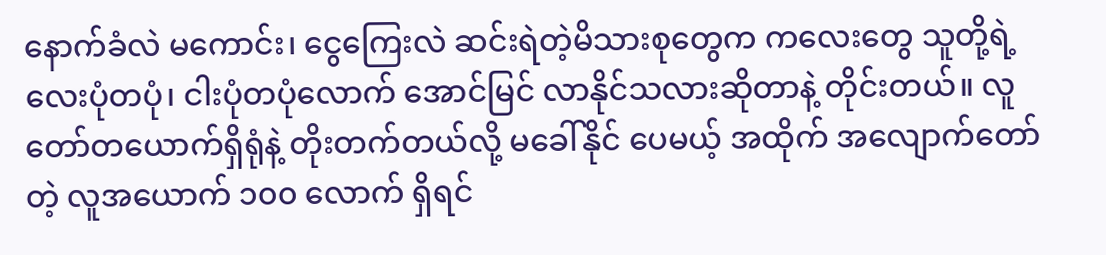နောက်ခံလဲ မကောင်း၊ ငွေကြေးလဲ ဆင်းရဲတဲ့မိသားစုတွေက ကလေးတွေ သူတို့ရဲ့ လေးပုံတပုံ၊ ငါးပုံတပုံလောက် အောင်မြင် လာနိုင်သလားဆိုတာနဲ့ တိုင်းတယ်။ လူတော်တယောက်ရှိရုံနဲ့ တိုးတက်တယ်လို့ မခေါ်နိုင် ပေမယ့် အထိုက် အလျောက်တော်တဲ့ လူအယောက် ၁၀၀ လောက် ရှိရင်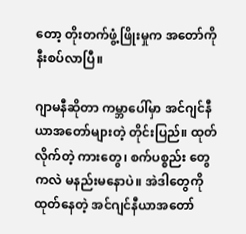တော့ တိုးတက်ဖွံ့ဖြိုးမှုက အတော်ကို နီးစပ်လာပြီ။

ဂျာမနီဆိုတာ ကမ္ဘာပေါ်မှာ အင်ဂျင်နီယာအတော်များတဲ့ တိုင်းပြည်။ ထုတ်လိုက်တဲ့ ကားတွေ၊ စက်ပစ္စည်း တွေကလဲ မနည်းမနောပဲ။ အဲဒါတွေကို ထုတ်နေတဲ့ အင်ဂျင်နီယာအတော်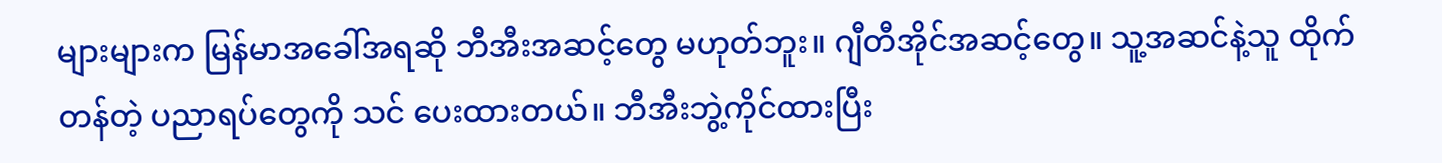များများက မြန်မာအခေါ်အရဆို ဘီအီးအဆင့်တွေ မဟုတ်ဘူး။ ဂျီတီအိုင်အဆင့်တွေ။ သူ့အဆင်နဲ့သူ ထိုက်တန်တဲ့ ပညာရပ်တွေကို သင်‌ ပေးထားတယ်။ ဘီအီးဘွဲ့ကိုင်ထားပြီး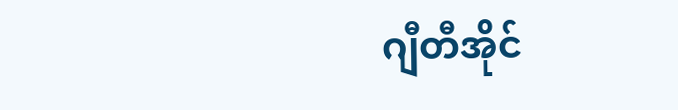ဂျီတီအိုင်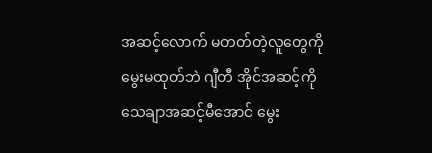အဆင့်လောက် မတတ်တဲ့လူတွေကို မွေးမထုတ်ဘဲ ဂျီတီ အိုင်အဆင့်ကို သေချာအဆင့်မီအောင် မွေး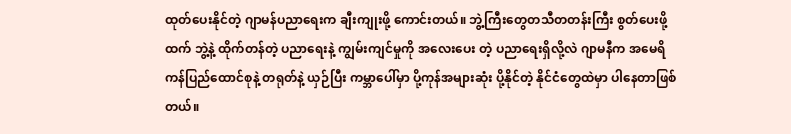ထုတ်ပေးနိုင်တဲ့ ဂျာမန်ပညာရေးက ချီးကျုးဖို့ ကောင်းတယ်။ ဘွဲ့ကြီးတွေတသီတတန်းကြီး စွတ်ပေးဖို့ထက် ဘွဲ့နဲ့ ထိုက်တန်တဲ့ ပညာရေးနဲ့ ကျွမ်းကျင်မှုကို အလေးပေး တဲ့ ပညာရေးရှိလို့လဲ ဂျာမနီက အမေရိကန်ပြည်ထောင်စုနဲ့ တရုတ်နဲ့ ယှဉ်ပြီး ကမ္ဘာပေါ်မှာ ပို့ကုန်အများဆုံး ပို့နိုင်တဲ့ နိုင်ငံတွေထဲမှာ ပါနေတာဖြစ်တယ်။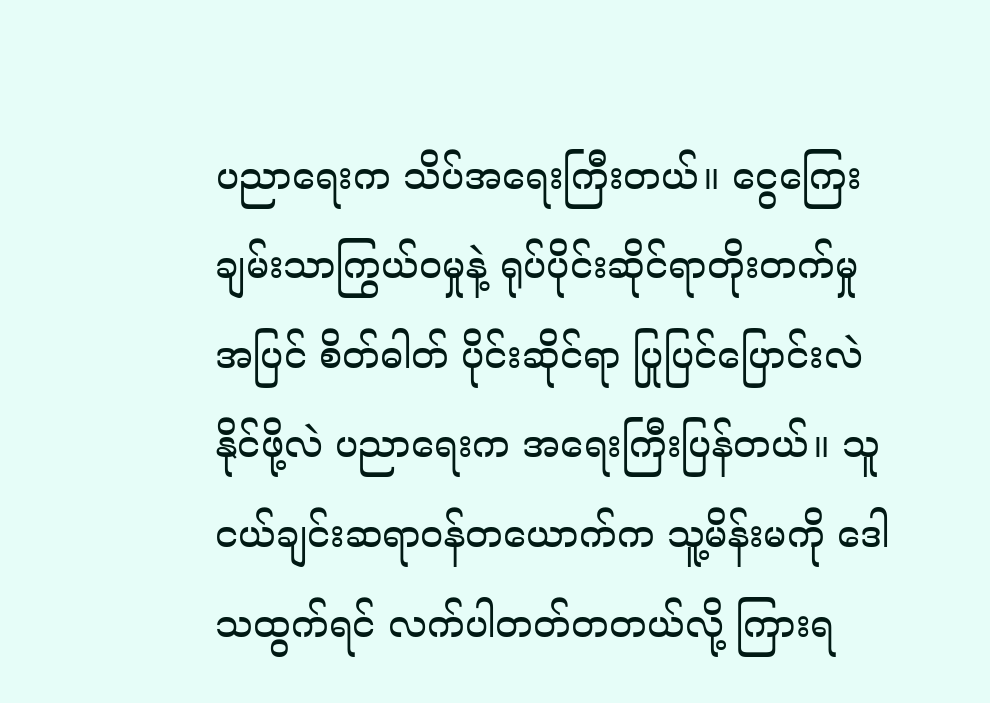ပညာရေးက သိပ်အရေးကြီးတယ်။ ငွေကြေးချမ်းသာကြွယ်၀မှုနဲ့ ရုပ်ပိုင်းဆိုင်ရာတိုးတက်မှုအပြင် စိတ်ဓါတ် ပိုင်းဆိုင်ရာ ပြုပြင်ပြောင်းလဲနိုင်ဖို့လဲ ပညာရေးက အရေးကြီးပြန်တယ်။ သူငယ်ချင်းဆရာဝန်တယောက်က သူ့မိန်းမကို ဒေါသထွက်ရင် လက်ပါတတ်တတယ်လို့ ကြားရ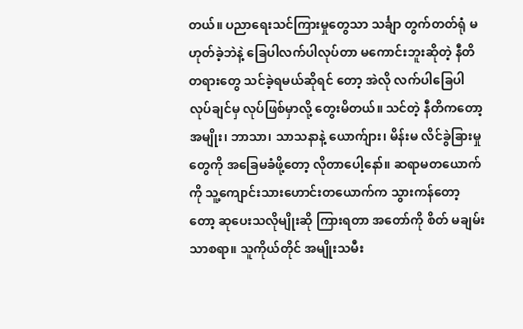တယ်။ ပညာရေးသင်ကြားမှုတွေသာ သင်္ချာ တွက်တတ်ရုံ မဟုတ်ခဲ့ဘဲနဲ့ ခြေပါလက်ပါလုပ်တာ မကောင်းဘူးဆိုတဲ့ နီတိတရားတွေ သင်ခဲ့ရမယ်ဆိုရင် တော့ အဲလို လက်ပါခြေပါလုပ်ချင်မှ လုပ်ဖြစ်မှာလို့ တွေးမိတယ်။ သင်တဲ့ နီတိကတော့ အမျိုး၊ ဘာသာ၊ သာသနာနဲ့ ယောက်ျား၊ မိန်းမ လိင်ခွဲခြားမှုတွေကို အခြေမခံဖို့တော့ လိုတာပေါ့နော်။ ဆရာမတယောက်ကို သူ့ကျောင်းသားဟောင်းတယောက်က သွားကန်တော့တော့ ဆုပေးသလိုမျိုးဆို ကြားရတာ အတော်ကို စိတ် မချမ်းသာစရာ။ သူကိုယ်တိုင် အမျိုးသမီး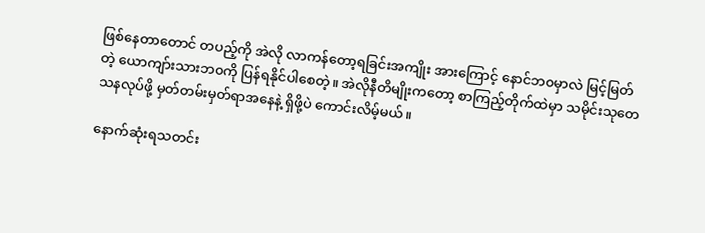ဖြစ်နေတာတောင် တပည့်ကို အဲလို လာကန်တော့ရခြင်းအကျိုး အားကြောင့် နောင်ဘ၀မှာလဲ မြင့်မြတ်တဲ့ ယောကျာ်းသားဘ၀ကို ပြန်ရနိုင်ပါစေတဲ့။ အဲလိုနီတိမျိုးကတော့ စာကြည့်တိုက်ထဲမှာ သမိုင်းသုတေသနလုပ်ဖို့ မှတ်တမ်းမှတ်ရာအနေနဲ့ ရှိဖို့ပဲ ကောင်းလိမ့်မယ်။

နောက်ဆုံးရသတင်း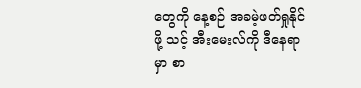တွေကို နေ့စဉ် အခမဲ့ဖတ်ရှုနိုင်ဖို့ သင့် အီးမေးလ်ကို ဒီနေရာမှာ စာ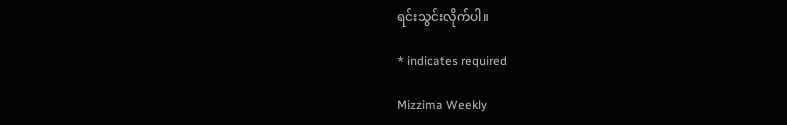ရင်းသွင်းလိုက်ပါ။

* indicates required

Mizzima Weekly